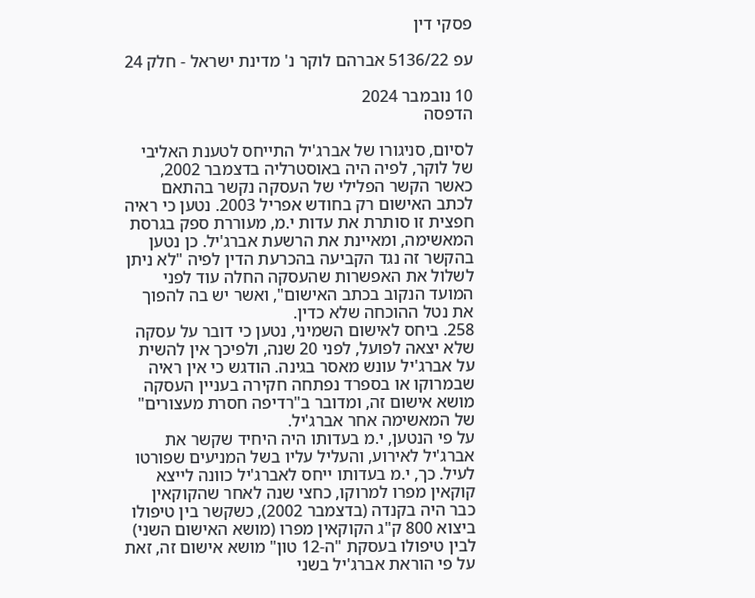פסקי דין

עפ 5136/22 אברהם לוקר נ' מדינת ישראל - חלק 24

10 נובמבר 2024
הדפסה

לסיום, סניגורו של אברג'יל התייחס לטענת האליבי של לוקר, לפיה היה באוסטרליה בדצמבר 2002, כאשר הקשר הפלילי של העסקה נקשר בהתאם לכתב האישום רק בחודש אפריל 2003. נטען כי ראיה חפצית זו סותרת את עדות י.מ, מעוררת ספק בגרסת המאשימה, ומאיינת את הרשעת אברג'יל. כן נטען בהקשר זה נגד הקביעה בהכרעת הדין לפיה "לא ניתן לשלול את האפשרות שהעסקה החלה עוד לפני המועד הנקוב בכתב האישום", ואשר יש בה להפוך את נטל ההוכחה שלא כדין.
258. ביחס לאישום השמיני, נטען כי דובר על עסקה שלא יצאה לפועל, לפני 20 שנה, ולפיכך אין להשית על אברג'יל עונש מאסר בגינה. הודגש כי אין ראיה שבמרוקו או בספרד נפתחה חקירה בעניין העסקה מושא אישום זה, ומדובר ב"רדיפה חסרת מעצורים" של המאשימה אחר אברג'יל.
על פי הנטען, י.מ בעדותו היה היחיד שקשר את אברג'יל לאירוע, והעליל עליו בשל המניעים שפורטו לעיל. כך, י.מ בעדותו ייחס לאברג'יל כוונה לייצא קוקאין מפרו למרוקו, כחצי שנה לאחר שהקוקאין כבר היה בקנדה (בדצמבר 2002), כשקשר בין טיפולו ביצוא 800 ק"ג הקוקאין מפרו (מושא האישום השני) לבין טיפולו בעסקת "ה-12 טון" מושא אישום זה, זאת על פי הוראת אברג'יל בשני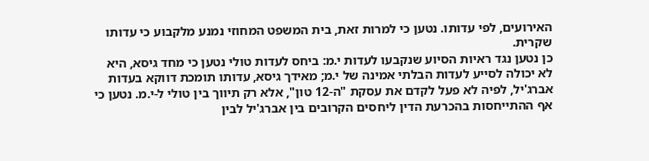האירועים, לפי עדותו. נטען כי למרות זאת, בית המשפט המחוזי נמנע מלקבוע כי עדותו שקרית.
כן נטען נגד ראיות הסיוע שנקבעו לעדות י.מ: ביחס לעדות טולי נטען כי מחד גיסא, היא לא יכולה לסייע לעדות הבלתי אמינה של י.מ; מאידך גיסא, עדותו תומכת דווקא בעדות אברג'יל, לפיה לא פעל לקדם את עסקת "ה-12 טון", אלא רק תיווך בין טולי ל-י.מ. נטען כי אף ההתייחסות בהכרעת הדין ליחסים הקרובים בין אברג'יל לבין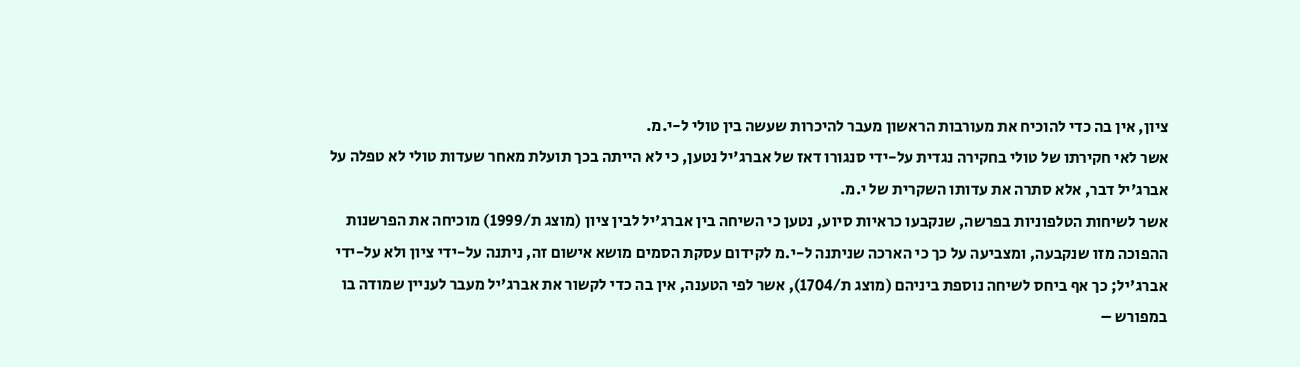ציון, אין בה כדי להוכיח את מעורבות הראשון מעבר להיכרות שעשה בין טולי ל-י.מ.
אשר לאי חקירתו של טולי בחקירה נגדית על-ידי סנגורו דאז של אברג'יל נטען, כי לא הייתה בכך תועלת מאחר שעדות טולי לא טפלה על אברג'יל דבר, אלא סתרה את עדותו השקרית של י.מ.
אשר לשיחות הטלפוניות בפרשה, שנקבעו כראיות סיוע, נטען כי השיחה בין אברג'יל לבין ציון (מוצג ת/1999) מוכיחה את הפרשנות ההפוכה מזו שנקבעה, ומצביעה על כך כי הארכה שניתנה ל-י.מ לקידום עסקת הסמים מושא אישום זה, ניתנה על-ידי ציון ולא על-ידי אברג'יל; כך אף ביחס לשיחה נוספת ביניהם (מוצג ת/1704), אשר לפי הטענה, אין בה כדי לקשור את אברג'יל מעבר לעניין שמודה בו במפורש –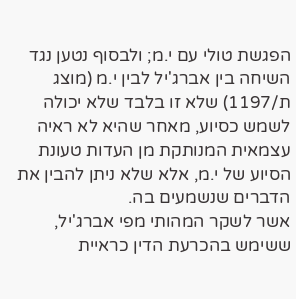הפגשת טולי עם י.מ; ולבסוף נטען נגד השיחה בין אברג'יל לבין י.מ (מוצג ת/1197) שלא זו בלבד שלא יכולה לשמש כסיוע, מאחר שהיא לא ראיה עצמאית המנותקת מן העדות טעונת הסיוע של י.מ, אלא שלא ניתן להבין את הדברים שנשמעים בה.
אשר לשקר המהותי מפי אברג'יל, ששימש בהכרעת הדין כראיית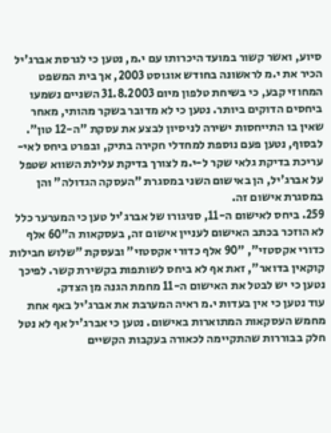סיוע, ואשר קשור במועד היכרותו עם י.מ, נטען כי לגרסת אברג'יל הכיר את י.מ לראשונה בחודש אוגוסט 2003, אך בית המשפט המחוזי קבע, כי בשיחת טלפון מיום 31.8.2003 השניים נשמעו ביחסים הדוקים ביותר. נטען כי לא מדובר בשקר מהותי, מאחר שאין בו התייחסות ישירה לניסיון לבצע את עסקת "ה-12 טון".
לבסוף, נטען פעם נוספת למחדלי חקירה בתיק, ובפרט ביחס לאי-עריכת בדיקת גלאי שקר ל-י.מ לצורך בדיקת עלילת השווא שטפל על אברג'יל, הן באישום השני במסגרת "העסקה הגדולה" והן במסגרת אישום זה.
259. ביחס לאישום ה-11, סניגורו של אברג'יל טען כי המערער כלל לא הוזכר בכתב האישום לעניין אישום זה, בעסקאות ה"60 אלף כדורי אקסטזי", "90 אלף כדורי אקסטזי" ובעסקת "שלוש חבילות קוקאין בדואר", זאת אף לא ביחס לשותפות בקשירת קשר. לפיכך נטען כי יש לבטל את האישום ה-11 מחמת הגנה מן הצדק.
עוד נטען כי אין בעדות י.מ ראיה המערבת את אברג'יל באף אחת מחמש העסקאות המתוארות באישום. נטען כי אברג'יל אף לא נטל חלק בבוררות שהתקיימה לכאורה בעקבות הקשיים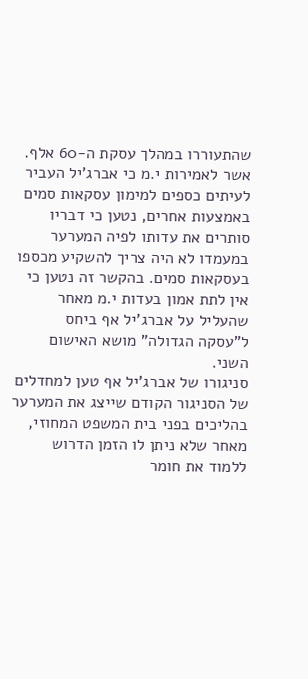שהתעוררו במהלך עסקת ה-60 אלף.
אשר לאמירות י.מ כי אברג'יל העביר לעיתים כספים למימון עסקאות סמים באמצעות אחרים, נטען כי דבריו סותרים את עדותו לפיה המערער במעמדו לא היה צריך להשקיע מכספו בעסקאות סמים. בהקשר זה נטען כי אין לתת אמון בעדות י.מ מאחר שהעליל על אברג'יל אף ביחס ל"עסקה הגדולה" מושא האישום השני.
סניגורו של אברג'יל אף טען למחדלים של הסניגור הקודם שייצג את המערער בהליכים בפני בית המשפט המחוזי, מאחר שלא ניתן לו הזמן הדרוש ללמוד את חומר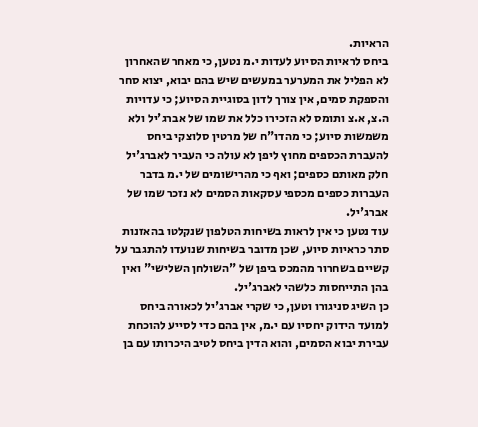הראיות.
ביחס לראיות הסיוע לעדות י.מ נטען, כי מאחר שהאחרון לא הפליל את המערער במעשים שיש בהם יבוא, יצוא סחר והספקת סמים, אין צורך לדון בסוגיית הסיוע; כי עדויות ה.צ, א.צ ותומס לא הזכירו כלל את שמו של אברג'יל ולא משמשות סיוע; כי מהדו"ח של מרטין סלוצקי ביחס להעברת הכספים מחוץ ליפן לא עולה כי העביר לאברג'יל חלק מאותם כספים; ואף כי מהרישומים של י.מ בדבר העברות כספים מכספי עסקאות הסמים לא נזכר שמו של אברג'יל.
עוד נטען כי אין לראות בשיחות הטלפון שנקלטו בהאזנות סתר כראיות סיוע, שכן מדובר בשיחות שנועדו להתגבר על קשיים בשחרור מהמכס ביפן של "השולחן השלישי" ואין בהן התייחסות כלשהי לאברג'יל.
כן השיג סניגורו וטען, כי שקרי אברג'יל לכאורה ביחס למועד הידוק יחסיו עם י.מ, אין בהם כדי לסייע להוכחת עבירת יבוא הסמים, והוא הדין ביחס לטיב היכרותו עם בן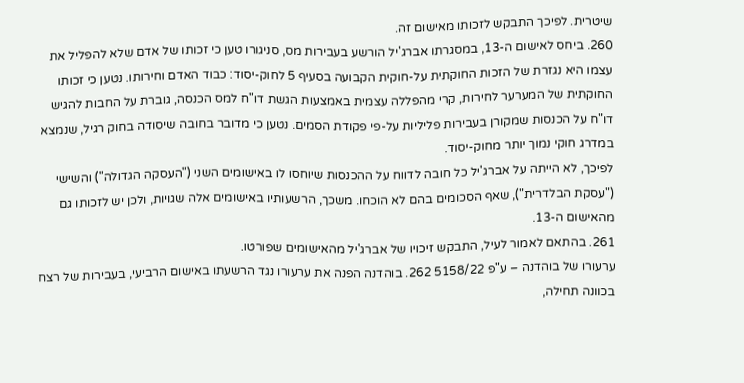שיטרית. לפיכך התבקש לזכותו מאישום זה.
260. ביחס לאישום ה-13, במסגרתו אברג'יל הורשע בעבירות מס, סניגורו טען כי זכותו של אדם שלא להפליל את עצמו היא נגזרת של הזכות החוקתית על-חוקית הקבועה בסעיף 5 לחוק-יסוד: כבוד האדם וחירותו. נטען כי זכותו החוקתית של המערער לחירות, קרי מהפללה עצמית באמצעות הגשת דו"ח למס הכנסה, גוברת על החבות להגיש דו"ח על הכנסות שמקורן בעבירות פליליות על-פי פקודת הסמים. נטען כי מדובר בחובה שיסודה בחוק רגיל, שנמצא במדרג חוקי נמוך יותר מחוק-יסוד.
לפיכך, לא הייתה על אברג'יל כל חובה לדווח על ההכנסות שיוחסו לו באישומים השני ("העסקה הגדולה") והשישי ("עסקת הבלדרית"), שאף הסכומים בהם לא הוכחו. משכך, הרשעותיו באישומים אלה שגויות, ולכן יש לזכותו גם מהאישום ה-13.
261. בהתאם לאמור לעיל, התבקש זיכויו של אברג'יל מהאישומים שפורטו.
ערעורו של בוהדנה – ע"פ 5158/22 262. בוהדנה הפנה את ערעורו נגד הרשעתו באישום הרביעי, בעבירות של רצח בכוונה תחילה,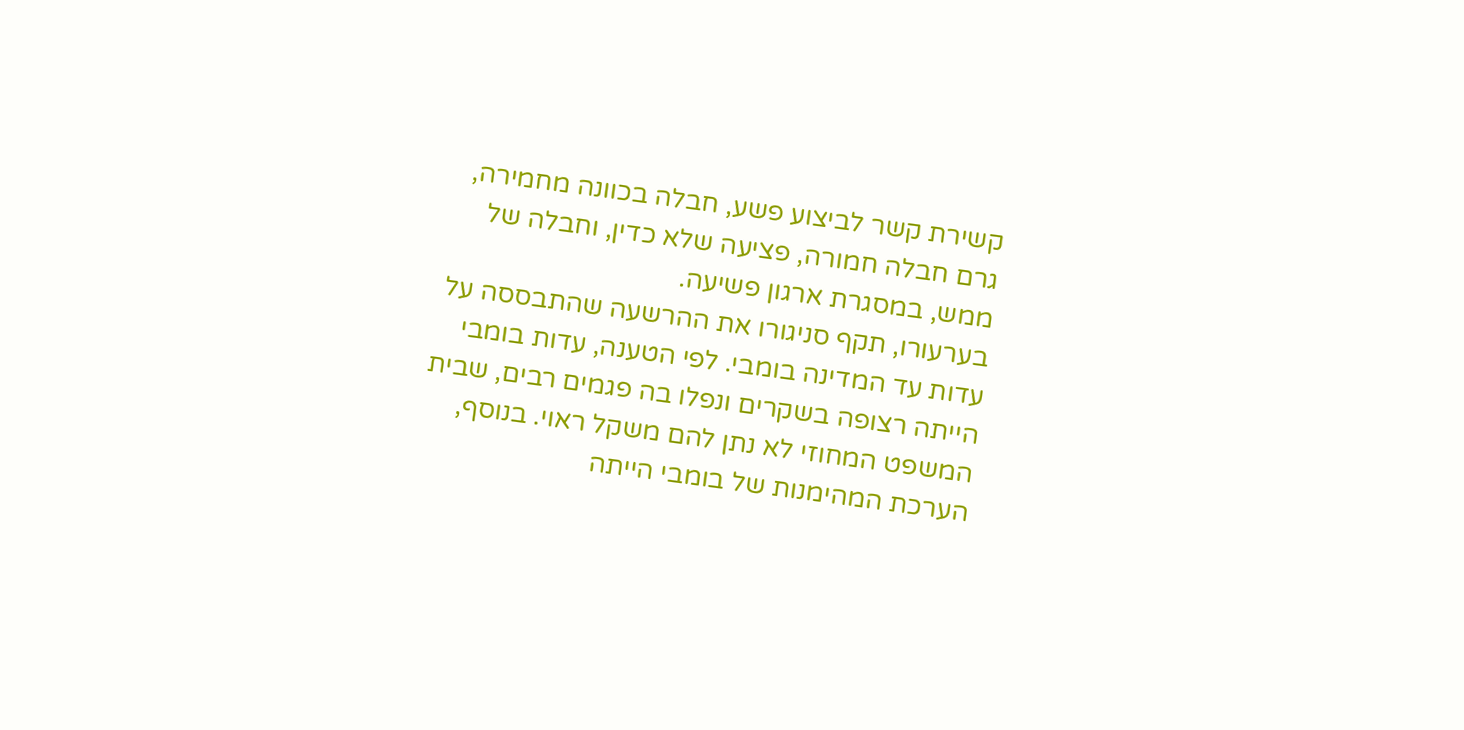קשירת קשר לביצוע פשע, חבלה בכוונה מחמירה, גרם חבלה חמורה, פציעה שלא כדין, וחבלה של ממש, במסגרת ארגון פשיעה.
בערעורו, תקף סניגורו את ההרשעה שהתבססה על עדות עד המדינה בומבי. לפי הטענה, עדות בומבי הייתה רצופה בשקרים ונפלו בה פגמים רבים, שבית המשפט המחוזי לא נתן להם משקל ראוי. בנוסף, הערכת המהימנות של בומבי הייתה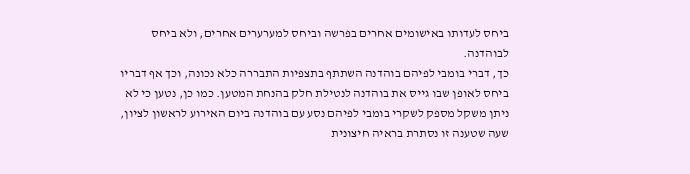ביחס לעדותו באישומים אחרים בפרשה וביחס למערערים אחרים, ולא ביחס לבוהדנה.
כך, דברי בומבי לפיהם בוהדנה השתתף בתצפיות התבררה כלא נכונה, וכך אף דבריו ביחס לאופן שבו גייס את בוהדנה לנטילת חלק בהנחת המטען. כמו כן, נטען כי לא ניתן משקל מספק לשקרי בומבי לפיהם נסע עם בוהדנה ביום האירוע לראשון לציון, שעה שטענה זו נסתרת בראיה חיצונית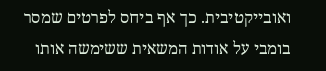ואובייקטיבית. כך אף ביחס לפרטים שמסר בומבי על אודות המשאית ששימשה אותו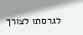לגרסתו לצורך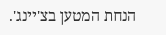הנחת המטען בצ'יינג'.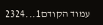עמוד הקודם1...2324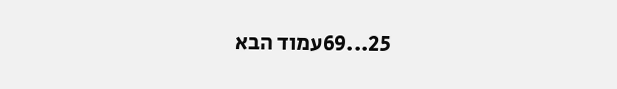25...69עמוד הבא